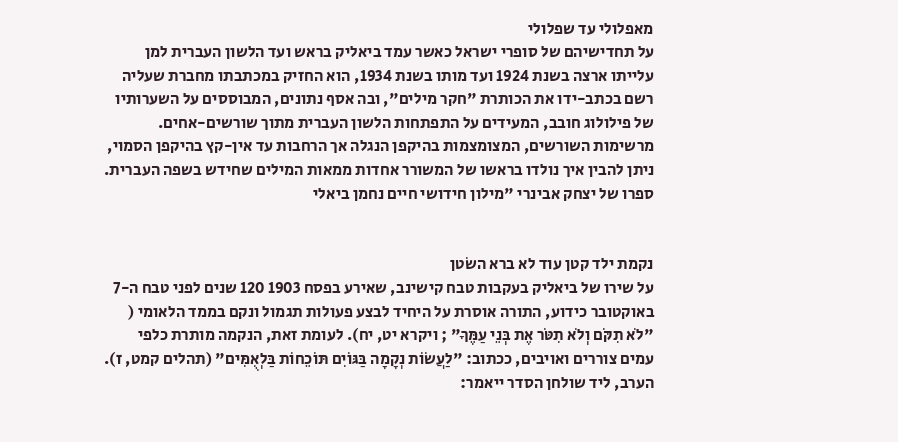מאפלולי עד שפלולי
על תחדישיהם של סופרי ישראל כאשר עמד ביאליק בראש ועד הלשון העברית למן עלייתו ארצה בשנת 1924 ועד מותו בשנת 1934, הוא החזיק במכתבתו מחברת שעליה רשם בכתב-ידו את הכותרת "חקר מילים", ובה אסף נתונים, המבוססים על השערותיו של פילולוג חובב, המעידים על התפתחות הלשון העברית מתוך שורשים-אחים. מרשימות השורשים, המצומצמות בהיקפן הנגלה אך הרחבות עד אין-קץ בהיקפן הסמוי, ניתן להבין איך נולדו בראשו של המשורר אחדות ממאות המילים שחידש בשפה העברית. ספרו של יצחק אבינרי "מילון חידושי חיים נחמן ביאלי


נקמת ילד קטן עוד לא ברא השׂטן
על שירו של ביאליק בעקבות טבח קישינב, שאירע בפסח 1903 120 שנים לפני טבח ה-7 באוקטובר כידוע, התורה אוסרת על היחיד לבצע פעולות תגמול ונקם בממד הלאומי ( "לֹא תִקֹּם וְלֹא תִטֹּר אֶת בְּנֵי עַמֶּךָ" ; ויקרא יט, יח). לעומת זאת, הנקמה מותרת כלפי עמים צוררים ואויבים, ככתוב: "לַעֲשׂוֹת נְקָמָה בַּגּוֹיִם תּוֹכֵחוֹת בַּלְאֻמִּים" (תהלים קמט, ז). הערב, ליד שולחן הסדר ייאמר: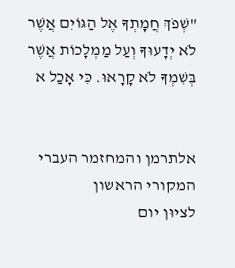"שְׁפֹךְ חֲמָתְךָ אֶל הַגּוֹיִם אֲשֶׁר לֹא יְדָעוּךָ וְעַל מַמְלָכוֹת אֲשֶׁר בְּשִׁמְךָ לֹא קָרָאוּ. כִּי אָכַל א


אלתרמן והמחזמר העברי המקורי הראשון
לציוּן יום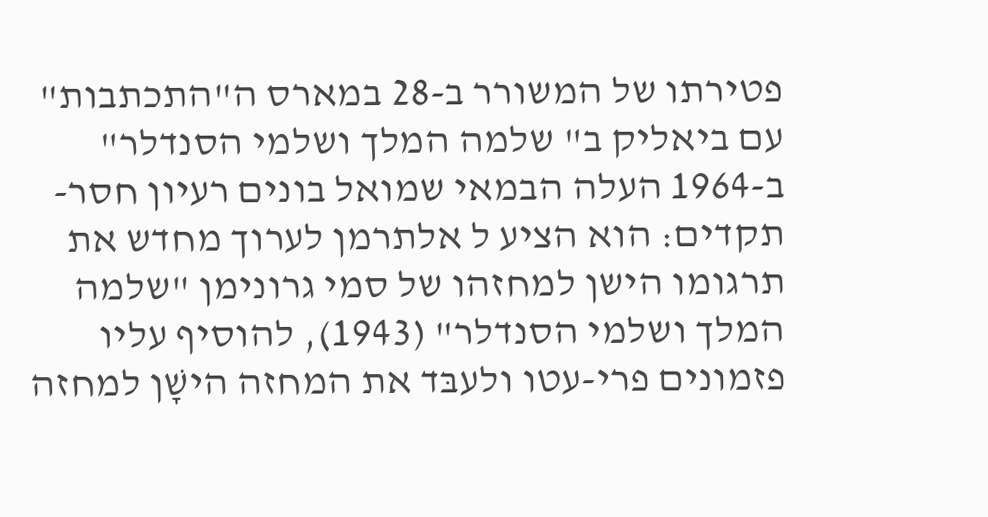פטירתו של המשורר ב-28 במארס ה"התכתבות" עם ביאליק ב" שלמה המלך ושלמי הסנדלר" ב-1964 העלה הבמאי שמואל בונים רעיון חסר-תקדים: הוא הציע ל אלתרמן לערוך מחדש את תרגומו הישן למחזהו של סמי גרונימן "שלמה המלך ושלמי הסנדלר" (1943), להוסיף עליו פזמונים פרי-עטו ולעבּד את המחזה הישָׁן למחזה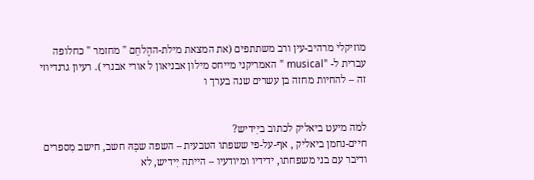מוזיקלי מרהיב-עין ורב משתתפים (את המצאת מילת-ההֶלחֵם " מחזמר " כחלופה עברית ל- "musical " האמריקני מייחס מילון אבניאון ל אורי אבנרי ). רעיון גרנדיוזי זה – להחיות מחזה בן עשרים שנה בערך ו


למה מיעט ביאליק לכתוב ביִידיש?
חיים-נחמן ביאליק , אף-על-פי ששפתו הטבעית – השפה שבָּהּ חשב, חישב מִספרים ודיבר עם בני משפחתו, ידידיו ומיודעיו – הייתה יִידיש, לא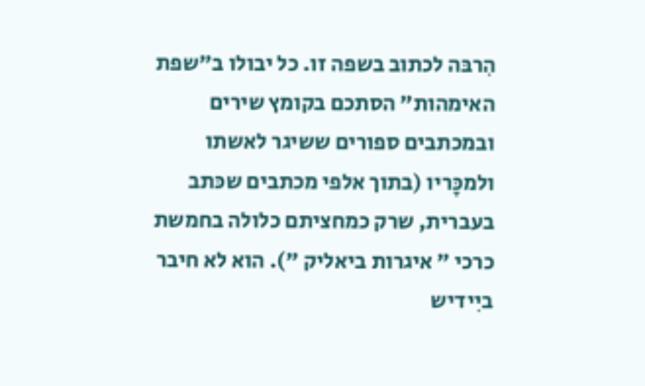הִרבּה לכתוב בשפה זו. כל יבולו ב"שפת האימהות" הסתכם בקומץ שירים ובמכתבים ספורים ששיגר לאשתו ולמכָּריו (בתוך אלפי מכתבים שכּתב בעברית, שרק כמחציתם כלולה בחמשת כרכי " איגרות ביאליק "). הוא לא חיבר ביִידיש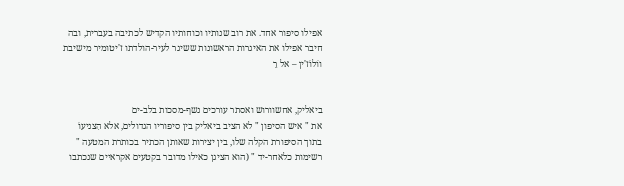אפילו סיפור אחד. את רוב שנותיו וכוחותיו הקדיש לכתיבה בעברית, ובה חיבר אפילו את האיגרות הראשונות ששיגר לעיר-הולדתו ז'יטומיר מישיבת ווֹלוֹז'ין – אל רֵ


ביאליק, אחשוורוש ואסתר עורכים נשף-מסכות בלב-ים
את " איש הסיפון " לא הציב ביאליק בין סיפוריו הגדולים, אלא הִצניעוֹ בתוך הסיפורת הקלה שלו, בין יצירות שאותן הכתיר בכותרת המטעה " רשימות כלאחר-יד " (הוא הציגן כאילו מדובר בקטעים אקראיים שנכתבו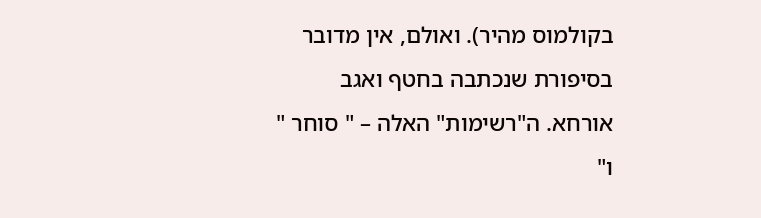בקולמוס מהיר). ואולם, אין מדובר בסיפורת שנכתבה בחטף ואגב אורחא. ה"רשימות" האלה – " סוחר " ו"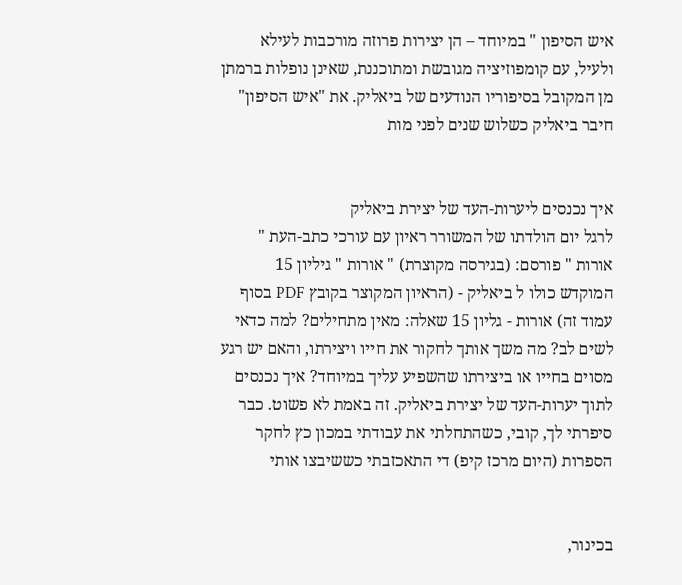איש הסיפון " במיוחד – הן יצירות פרוזה מורכבות לעילא ולעיל, עם קומפוזיציה מגובשת ומתוכננת, שאינן נופלות ברמתן מן המקובל בסיפוריו הנודעים של ביאליק. את "איש הסיפון" חיבר ביאליק כשלוש שנים לפני מות


איך נכנסים ליערות-העד של יצירת ביאליק
לרגל יום הולדתו של המשורר ראיון עם עורכי כתב-העת " אורות " פורסם: (בגירסה מקוצרת) " אורות " גיליון 15 המוקדש כולו ל ביאליק - (הראיון המקוצר בקובץ PDF בסוף עמוד זה) אורות - גליון 15 שאלה: מאין מתחילים? למה כדאי לשים לב? מה משך אותך לחקור את חייו ויצירתו, והאם יש רגע מסוים בחייו או ביצירתו שהשפיע עליך במיוחד? איך נכנסים לתוך יערות-העד של יצירת ביאליק. זה באמת לא פשוט. כבר סיפרתי לך, קובי, כשהתחלתי את עבודתי במכון כץ לחקר הספרות (היום מרכז קיפ) די התאכזבתי כששיבצו אותי


בכינור,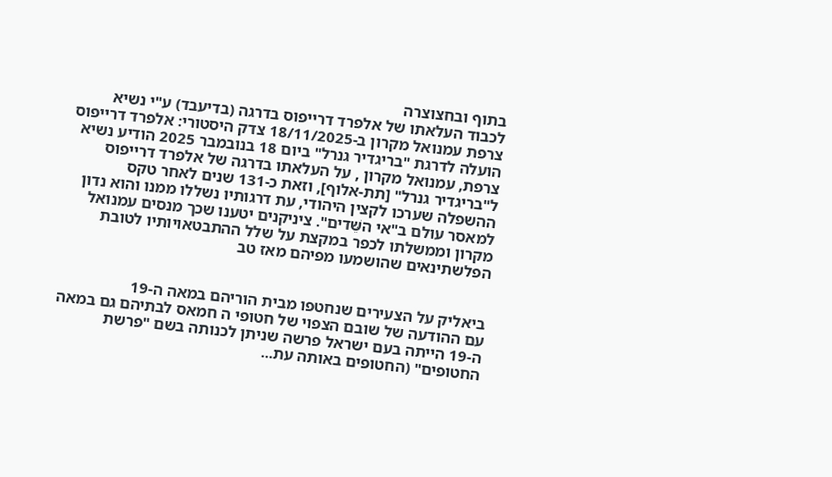בתוף ובחצוצרה
לכבוד העלאתו של אלפרד דרייפוס בדרגה (בדיעבד) ע"י נשיא צרפת עמנואל מקרון ב-18/11/2025 צדק היסטורי: אלפרד דרייפוס הועלה לדרגת "בריגדיר גנרל" ביום 18 בנובמבר 2025 הודיע נשיא צרפת, עמנואל מקרון , על העלאתו בדרגה של אלפרד דרייפוס ל"בריגדיר גנרל" [תת-אלוף], וזאת כ-131 שנים לאחר טקס ההשפלה שערכו לקצין היהודי, עת דרגותיו נשללו ממנו והוא נדון למאסר עולם ב"אי השֵּׁדים". ציניקנים יטענו שכך מנסים עמנואל מקרון וממשלתו לכפר במקצת על שלל ההתבטאויותיו לטובת הפלשתינאים שהושמעו מפיהם מאז טב


ביאליק על הצעירים שנחטפו מבית הוריהם במאה ה-19
עם ההודעה של שובם הצפוי של חטופי ה חמאס לבתיהם גם במאה ה-19 הייתה בעם ישראל פרשה שניתן לכנותה בשם "פרשת החטופים" (החטופים באותה עת...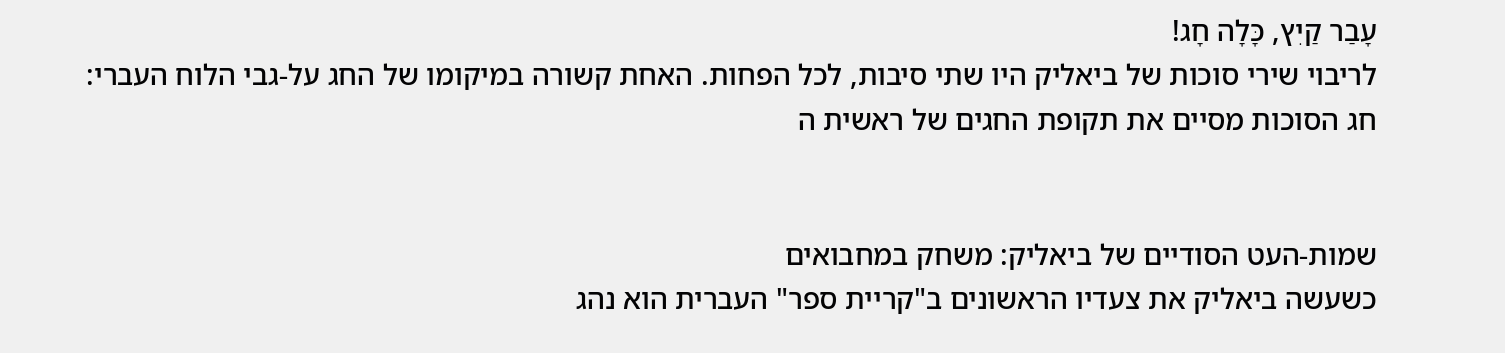עָבַר קַיִץ, כָּלָה חָג!
לריבוי שירי סוכות של ביאליק היו שתי סיבות, לכל הפחות. האחת קשורה במיקומו של החג על-גבי הלוח העברי: חג הסוכות מסיים את תקופת החגים של ראשית ה


שמות-העט הסודיים של ביאליק: משחק במחבואים
כשעשה ביאליק את צעדיו הראשונים ב"קריית ספר" העברית הוא נהג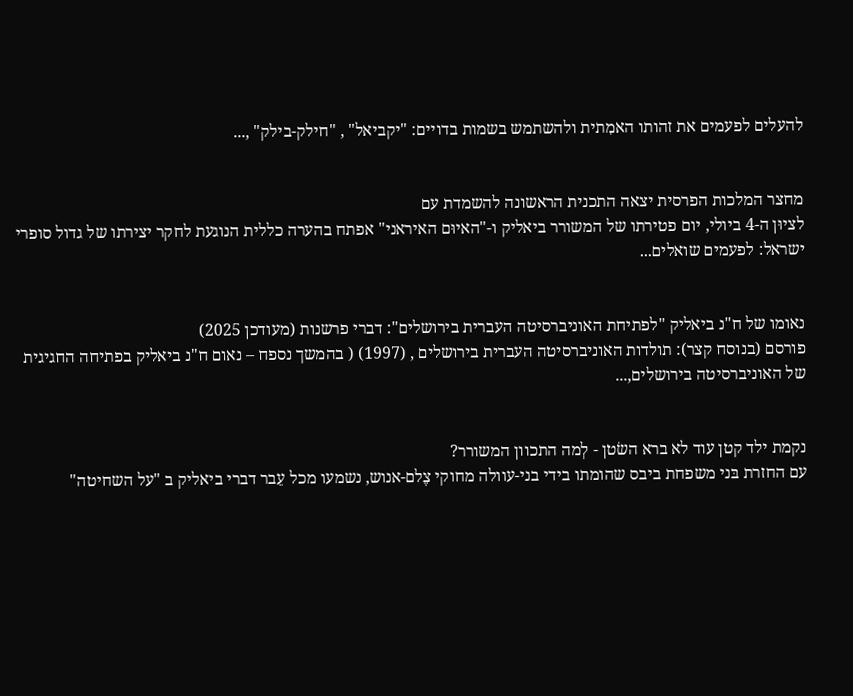להעלים לפעמים את זהותו האמִתית ולהשתמש בשמות בדויים: "יקביאל" , "חילק-בילק" ,...


מחצר המלכות הפרסית יצאה התכנית הראשונה להשמדת עם
לציוּן ה-4 ביולי, יום פטירתו של המשורר ביאליק ו-"האיוּם האיראני" אפתח בהערה כללית הנוגעת לחקר יצירתו של גדול סופרי ישראל: לפעמים שואלים...


נאומו של ח"נ ביאליק "לפתיחת האוניברסיטה העברית בירושלים": דברי פרשנות (מעודכן 2025)
פורסם (בנוסח קצר): תולדות האוניברסיטה העברית בירושלים , (1997) ( בהמשך נספח – נאום ח"נ ביאליק בפתיחה החגיגית של האוניברסיטה בירושלים,...


נקמת ילד קטן עוד לא ברא השׂטן - לְמה התכוון המשורר?
עם החזרת בּני משפחת ביבס שהומתו בידי בני-עוולה מחוקי צֶלם-אנוש, נשמעו מכל עֵבר דברי ביאליק ב "על השחיטה"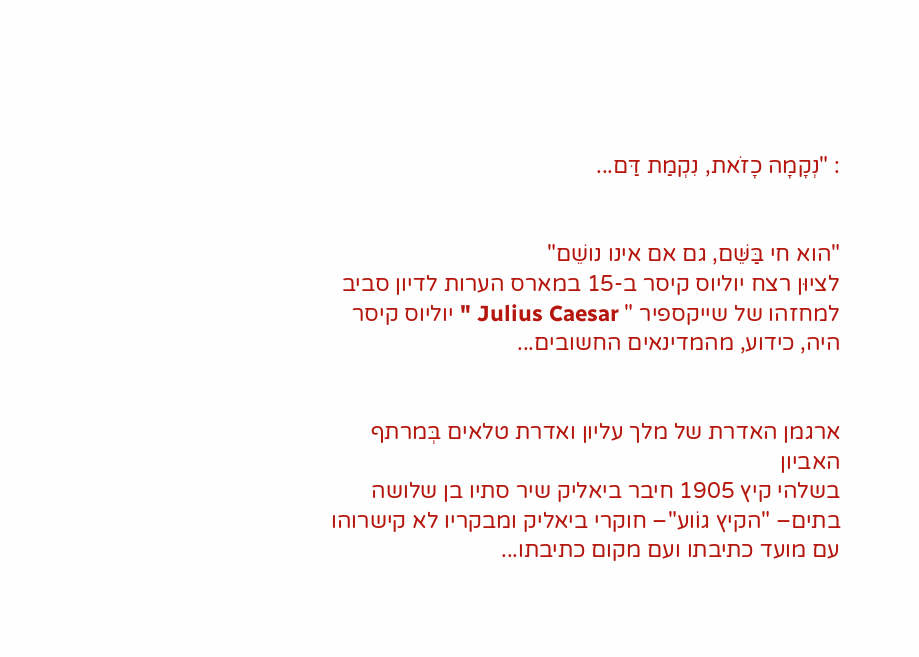: "נְקָמָה כָזֹאת, נִקְמַת דַּם...


"הוא חי בַּשֵּׁם, גם אם אינו נושֵׁם"
לציוּן רצח יוליוס קיסר ב-15 במארס הערות לדיון סביב למחזהו של שייקספיר " Julius Caesar " יוליוס קיסר היה, כידוע, מהמדינאים החשובים...


ארגמן האדרת של מלך עליון ואדרת טלאים בְּמרתף האביון
בשלהי קיץ 1905 חיבר ביאליק שיר סתיו בן שלושה בתים– "הקיץ גוֹוע"– חוקרי ביאליק ומבקריו לא קישרוהו עם מועד כתיבתו ועם מקום כתיבתו...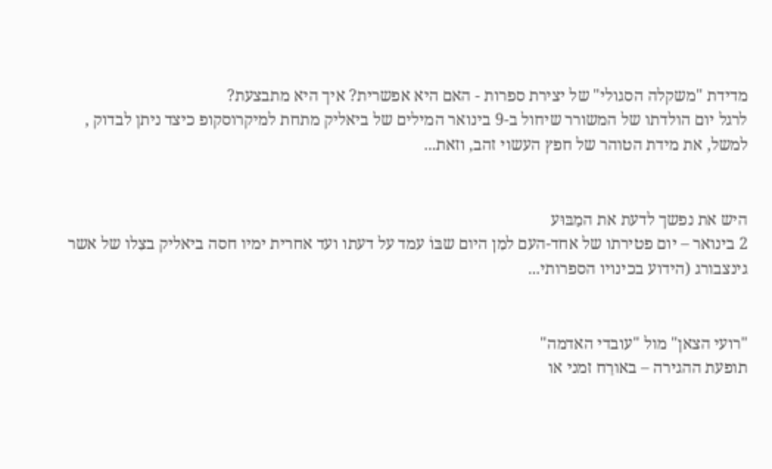מדידת "משקלה הסגולי" של יצירת ספרות - האם היא אפשרית? איך היא מתבצעת?
לרגל יום הולדתו של המשורר שיחול ב-9 בינואר המילים של ביאליק מתחת למיקרוסקופ כיצד ניתן לבדוק , למשל, את מידת הטוהר של חפץ העשוי זהב, וזאת...


היש את נפשך לדעת את המַבּוּע
2 בינואר – יום פטירתו של אחד-העם למִן היום שבּוֹ עמד על דעתו ועד אחרית ימיו חסה ביאליק בצִלו של אשר גינצבורג (הידוע בכינויו הספרותי...


"רועי הצאן" מול "עובדי האדמה"
תופעת ההגירה – באורַח זמני או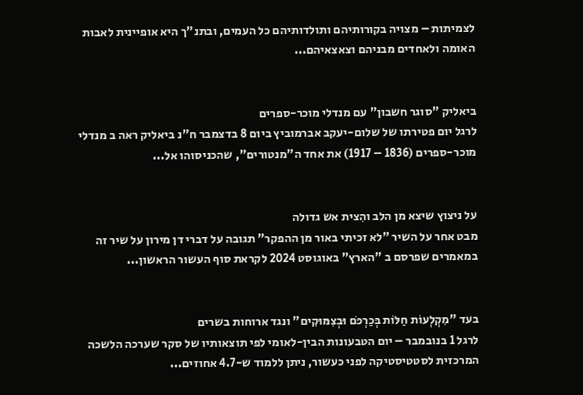לצמיתות – מצויה בקורותיהם ותולדותיהם כל העמים, ובתנ"ך היא אופיינית לאבות האומה ולאחדים מבניהם וצאצאיהם...


ביאליק "סוגר חשבון" עם מנדלי מוכר-ספרים
לרגל יום פטירתו של שלום-יעקב אברמוביץ ביום 8 בדצמבר ח"נ ביאליק ראה ב מנדלי מוכר-ספרים (1836 – 1917) את אחד ה"מנטורים", שהכניסוהו אל...


על ניצוץ שיצא מן הלב והִצית אש גדולה
מבט אחר על השיר "לא זכיתי באור מן ההפקר" תגובה על דברי דן מירון על שיר זה במאמרים שפרסם ב "הארץ" באוגוסט 2024 לקראת סוף העשור הראשון...


בעד "מִקְלְעוֹת חַלּוֹת בְּכַרְכֹּם וּבְצִמּוּקִים" ונגד ארוחות בשרים
לרגל 1 בנובמבר – יום הטבעונות הבין-לאומי לפי תוצאותיו של סקר שערכה הלשכה המרכזית לסטטיסטיקה לפני כעשור, ניתן ללמוד ש-4.7 אחוזים...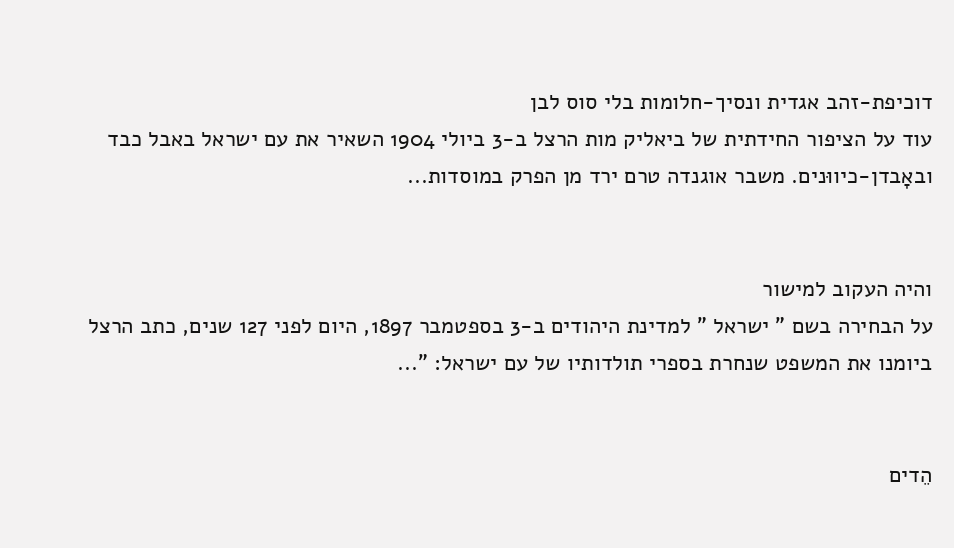דוכיפת-זהב אגדית ונסיך-חלומות בלי סוס לבן
עוד על הציפור החידתית של ביאליק מות הרצל ב-3 ביולי 1904 השאיר את עם ישראל באבל כבד ובאָבדן-כיווּנים. משבר אוגנדה טרם ירד מן הפרק במוסדות...


והיה העקוב למישור
על הבחירה בשם " ישראל " למדינת היהודים ב-3 בספטמבר 1897, היום לפני 127 שנים, כתב הרצל ביומנו את המשפט שנחרת בספרי תולדותיו של עם ישראל: "...


הֵדים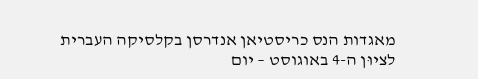מאגדות הנס כריסטיאן אנדרסן בקלסיקה העברית
לציוּן ה-4 באוגוסט – יום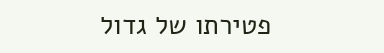פטירתו של גדול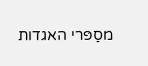מסַפּרי האגדות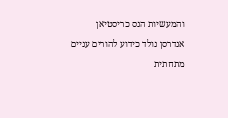והמעשיות הנס כריסטיאן אנדרסן נולד כידוע להורים עניים מתחתית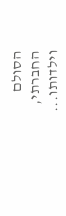הסולם החברתי, וילדותו...